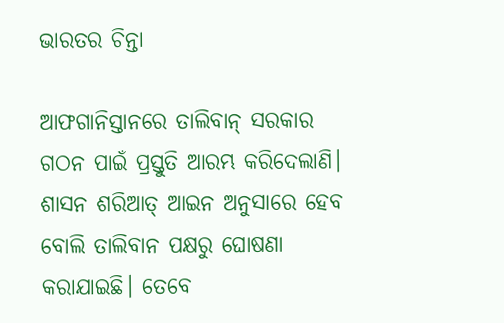ଭାରତର ଚିନ୍ତା

ଆଫଗାନିସ୍ତାନରେ ତାଲିବାନ୍‌ ସରକାର ଗଠନ ପାଇଁ ପ୍ରସ୍ତୁତି ଆରମ୍ଭ କରିଦେଲାଣି। ଶାସନ ଶରିଆତ୍‌ ଆଇନ ଅନୁସାରେ ହେବ ବୋଲି ତାଲିବାନ ପକ୍ଷରୁ ଘୋଷଣା କରାଯାଇଛି। ତେବେ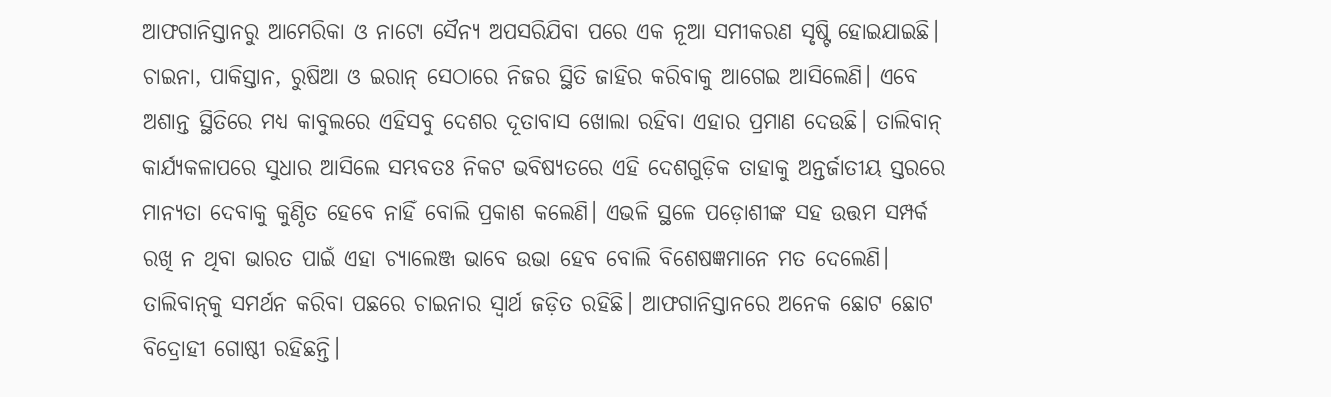ଆଫଗାନିସ୍ତାନରୁ ଆମେରିକା ଓ ନାଟୋ ସୈନ୍ୟ ଅପସରିଯିବା ପରେ ଏକ ନୂଆ ସମୀକରଣ ସୃଷ୍ଟି ହୋଇଯାଇଛି। ଚାଇନା, ପାକିସ୍ତାନ, ରୁଷିଆ ଓ ଇରାନ୍‌ ସେଠାରେ ନିଜର ସ୍ଥିତି ଜାହିର କରିବାକୁ ଆଗେଇ ଆସିଲେଣି। ଏବେ ଅଶାନ୍ତ ସ୍ଥିତିରେ ମଧ୍ୟ କାବୁଲରେ ଏହିସବୁ ଦେଶର ଦୂତାବାସ ଖୋଲା ରହିବା ଏହାର ପ୍ରମାଣ ଦେଉଛି। ତାଲିବାନ୍‌ କାର୍ଯ୍ୟକଳାପରେ ସୁଧାର ଆସିଲେ ସମ୍ଭବତଃ ନିକଟ ଭବିଷ୍ୟତରେ ଏହି ଦେଶଗୁଡ଼ିକ ତାହାକୁ ଅନ୍ତର୍ଜାତୀୟ ସ୍ତରରେ ମାନ୍ୟତା ଦେବାକୁ କୁଣ୍ଠିତ ହେବେ ନାହିଁ ବୋଲି ପ୍ରକାଶ କଲେଣି। ଏଭଳି ସ୍ଥଳେ ପଡ଼ୋଶୀଙ୍କ ସହ ଉତ୍ତମ ସମ୍ପର୍କ ରଖି ନ ଥିବା ଭାରତ ପାଇଁ ଏହା ଚ୍ୟାଲେଞ୍ଜ ଭାବେ ଉଭା ହେବ ବୋଲି ବିଶେଷଜ୍ଞମାନେ ମତ ଦେଲେଣି।
ତାଲିବାନ୍‌କୁ ସମର୍ଥନ କରିବା ପଛରେ ଚାଇନାର ସ୍ବାର୍ଥ ଜଡ଼ିତ ରହିଛି। ଆଫଗାନିସ୍ତାନରେ ଅନେକ ଛୋଟ ଛୋଟ ବିଦ୍ରୋହୀ ଗୋଷ୍ଠୀ ରହିଛନ୍ତି।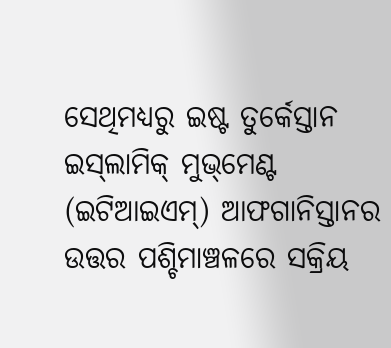ସେଥିମଧ୍ୟରୁ ଇଷ୍ଟ ତୁର୍କେସ୍ତାନ ଇସ୍‌ଲାମିକ୍‌ ମୁଭ୍‌ମେଣ୍ଟ (ଇଟିଆଇଏମ୍‌) ଆଫଗାନିସ୍ତାନର ଉତ୍ତର ପଶ୍ଚିମାଞ୍ଚଳରେ ସକ୍ରିୟ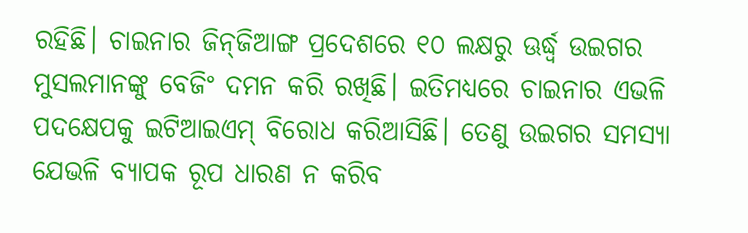ରହିଛି। ଚାଇନାର ଜିନ୍‌ଜିଆଙ୍ଗ ପ୍ରଦେଶରେ ୧୦ ଲକ୍ଷରୁ ଊର୍ଦ୍ଧ୍ୱ ଉଇଗର ମୁସଲମାନଙ୍କୁ ବେଜିଂ ଦମନ କରି ରଖିଛି। ଇତିମଧ୍ୟରେ ଚାଇନାର ଏଭଳି ପଦକ୍ଷେପକୁ ଇଟିଆଇଏମ୍‌ ବିରୋଧ କରିଆସିଛି। ତେଣୁ ଉଇଗର ସମସ୍ୟା ଯେଭଳି ବ୍ୟାପକ ରୂପ ଧାରଣ ନ କରିବ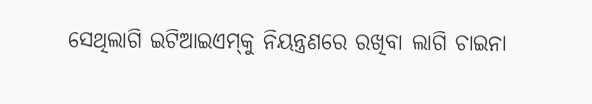ସେଥିଲାଗି ଇଟିଆଇଏମ୍‌କୁ ନିୟନ୍ତ୍ରଣରେ ରଖିବା ଲାଗି ଚାଇନା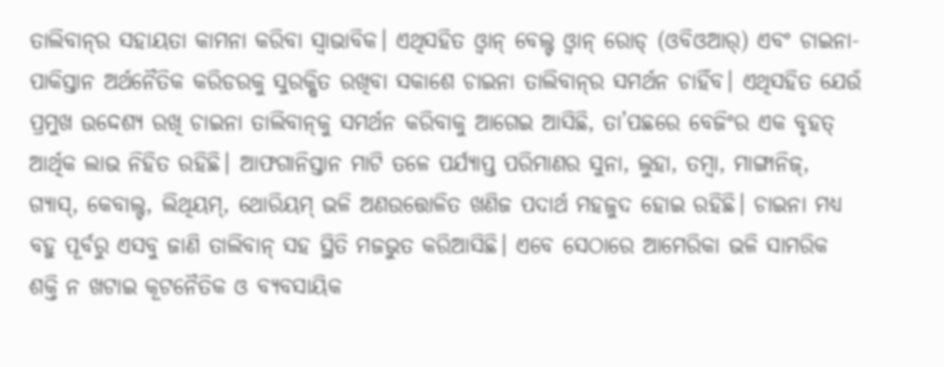ତାଲିବାନ୍‌ର ସହାୟତା କାମନା କରିବା ସ୍ବାଭାବିକ। ଏଥିସହିତ ଓ୍ବାନ୍‌ ବେଲ୍ଟ ଓ୍ବାନ୍‌ ରୋଡ୍‌ (ଓବିଓଆର୍‌) ଏବଂ ଚାଇନା-ପାକିସ୍ତାନ ଅର୍ଥନୈତିକ କରିଡରକୁ ସୁରକ୍ଷିତ ରଖିବା ସକାଶେ ଚାଇନା ତାଲିବାନ୍‌ର ସମର୍ଥନ ଚାହିଁବ। ଏଥିସହିତ ଯେଉଁ ପ୍ରମୁଖ ଉଦ୍ଦେଶ୍ୟ ରଖି ଚାଇନା ତାଲିବାନ୍‌କୁ ସମର୍ଥନ କରିବାକୁ ଆଗେଇ ଆସିଛି, ତା’ପଛରେ ବେଜିଂର ଏକ ବୃହତ୍‌ ଆର୍ଥିକ ଲାଭ ନିହିତ ରହିଛି। ଆଫଗାନିସ୍ତାନ ମାଟି ତଳେ ପର୍ଯ୍ୟାପ୍ତ ପରିମାଣର ସୁନା, ଲୁହା, ତମ୍ବା, ମାଙ୍ଗାନିଜ୍‌, ଗ୍ୟାସ୍‌, କେବାଲ୍ଟ, ଲିଥିୟମ୍‌, ଥୋରିୟମ୍‌ ଭଳି ଅଣଉତ୍ତୋଳିତ ଖଣିଜ ପଦାର୍ଥ ମହଜୁଦ ହୋଇ ରହିଛି। ଚାଇନା ମଧ୍ୟ ବହୁ ପୂର୍ବରୁ ଏସବୁ ଜାଣି ତାଲିବାନ୍‌ ସହ ସ୍ଥିତି ମଜଭୁତ କରିଆସିଛି। ଏବେ ସେଠାରେ ଆମେରିକା ଭଳି ସାମରିକ ଶକ୍ତି ନ ଖଟାଇ କୂଟନୈତିକ ଓ ବ୍ୟବସାୟିକ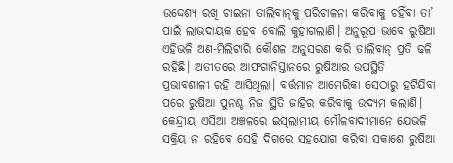ଉଦ୍ଦେଶ୍ୟ ରଖି ଚାଇନା ତାଲିବାନ୍‌କୁ ପରିଚାଳନା କରିବାକୁ ଚହିଁବା ତା’ ପାଇଁ ଲାଭଦାୟକ ହେବ ବୋଲି କୁହାଗଲାଣି। ଅନୁରୂପ ଭାବେ ରୁଷିଆ ଏହିଭଳି ଅଣ-ମିଲିଟାରି କୌଶଳ ଅନୁସରଣ କରି ତାଲିବାନ୍‌ ପ୍ରତି ଢଳି ରହିଛି। ଅତୀତରେ ଆଫଗାନିସ୍ତାନରେ ରୁଷିଆର ଉପସ୍ଥିତି ପ୍ରଭାବଶାଳୀ ରହି ଆସିଥିଲା। ବର୍ତ୍ତମାନ ଆମେରିକା ସେଠାରୁ ହଟିଯିବା ପରେ ରୁଷିଆ ପୁନଶ୍ଚ ନିଜ ସ୍ଥିତି ଜାହିର କରିବାକୁ ଉଦ୍ୟମ କଲାଣି। କେନ୍ଦ୍ରୀୟ ଏସିଆ ଅଞ୍ଚଳରେ ଇସ୍‌ଲାମୀୟ ମୌଳବାଦୀମାନେ ଯେଭଳି ସକ୍ରିୟ ନ ରହିବେ ସେହି ଦିଗରେ ସହଯୋଗ କରିବା ସକାଶେ ରୁଷିଆ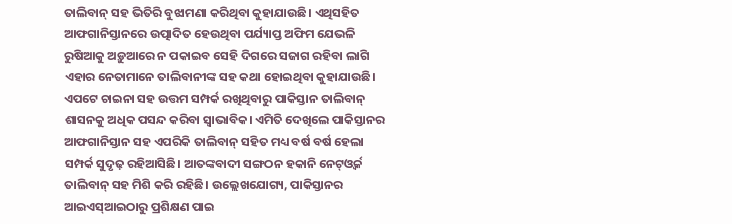ତାଲିବାନ୍‌ ସହ ଭିତିରି ବୁଝାମଣା କରିଥିବା କୁହାଯାଉଛି। ଏଥିସହିତ ଆଫଗାନିସ୍ତାନରେ ଉତ୍ପାଦିତ ହେଉଥିବା ପର୍ଯ୍ୟାପ୍ତ ଅଫିମ ଯେଭଳି ରୁଷିଆକୁ ଅଡ଼ୁଆରେ ନ ପକାଇବ ସେହି ଦିଗରେ ସଜାଗ ରହିବା ଲାଗି ଏହାର ନେତାମାନେ ତାଲିବାନୀଙ୍କ ସହ କଥା ହୋଇଥିବା କୁହାଯାଉଛି। ଏପଟେ ଚାଇନା ସହ ଉତ୍ତମ ସମ୍ପର୍କ ରଖିଥିବାରୁ ପାକିସ୍ତାନ ତାଲିବାନ୍‌ ଶାସନକୁ ଅଧିକ ପସନ୍ଦ କରିବା ସ୍ବାଭାବିକ। ଏମିତି ଦେଖିଲେ ପାକିସ୍ତାନର ଆଫଗାନିସ୍ତାନ ସହ ଏପରିକି ତାଲିବାନ୍‌ ସହିତ ମଧ୍ୟ ବର୍ଷ ବର୍ଷ ହେଲା ସମ୍ପର୍କ ସୁଦୃଢ଼ ରହିଆସିଛି। ଆତଙ୍କବାଦୀ ସଙ୍ଗଠନ ହକାନି ନେଟ୍‌ଓ୍ବର୍କ ତାଲିବାନ୍‌ ସହ ମିଶି କରି ରହିଛି। ଉଲ୍ଲେଖଯୋଗ୍ୟ, ପାକିସ୍ତାନର ଆଇଏସ୍‌ଆଇଠାରୁ ପ୍ରଶିକ୍ଷଣ ପାଇ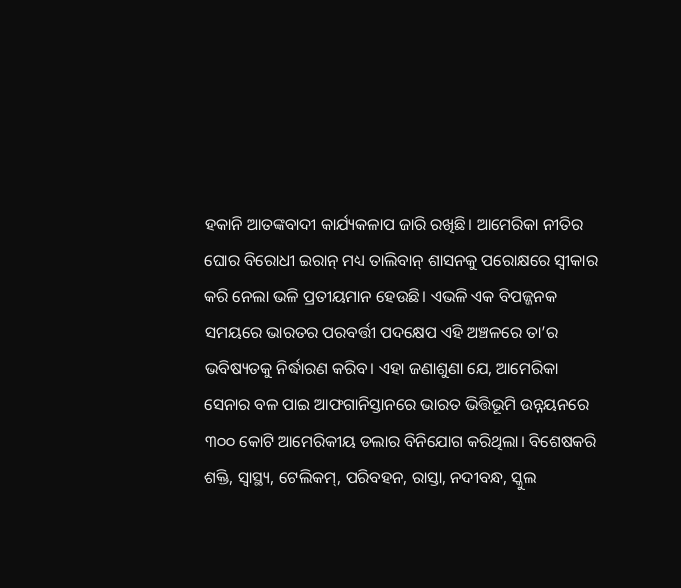ହକାନି ଆତଙ୍କବାଦୀ କାର୍ଯ୍ୟକଳାପ ଜାରି ରଖିଛି। ଆମେରିକା ନୀତିର ଘୋର ବିରୋଧୀ ଇରାନ୍‌ ମଧ୍ୟ ତାଲିବାନ୍‌ ଶାସନକୁ ପରୋକ୍ଷରେ ସ୍ବୀକାର କରି ନେଲା ଭଳି ପ୍ରତୀୟମାନ ହେଉଛି। ଏଭଳି ଏକ ବିପଜ୍ଜନକ ସମୟରେ ଭାରତର ପରବର୍ତ୍ତୀ ପଦକ୍ଷେପ ଏହି ଅଞ୍ଚଳରେ ତା’ର ଭବିଷ୍ୟତକୁ ନିର୍ଦ୍ଧାରଣ କରିବ। ଏହା ଜଣାଶୁଣା ଯେ, ଆମେରିକା ସେନାର ବଳ ପାଇ ଆଫଗାନିସ୍ତାନରେ ଭାରତ ଭିତ୍ତିଭୂମି ଉନ୍ନୟନରେ ୩୦୦ କୋଟି ଆମେରିକୀୟ ଡଲାର ବିନିଯୋଗ କରିଥିଲା। ବିଶେଷକରି ଶକ୍ତି, ସ୍ବାସ୍ଥ୍ୟ, ଟେଲିକମ୍‌, ପରିବହନ, ରାସ୍ତା, ନଦୀବନ୍ଧ, ସ୍କୁଲ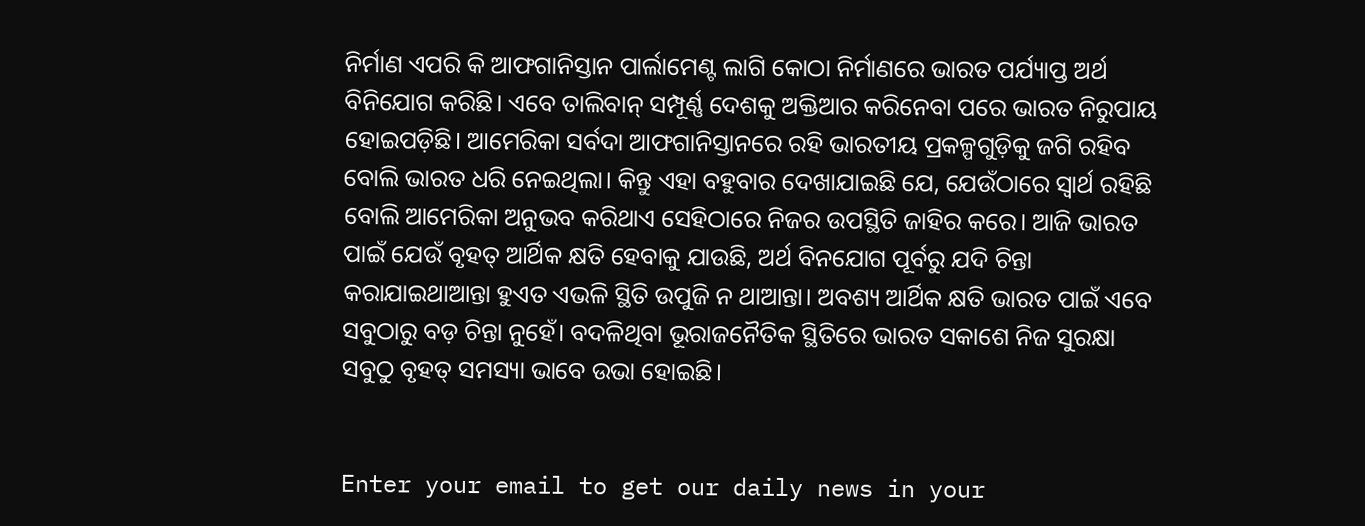ନିର୍ମାଣ ଏପରି କି ଆଫଗାନିସ୍ତାନ ପାର୍ଲାମେଣ୍ଟ ଲାଗି କୋଠା ନିର୍ମାଣରେ ଭାରତ ପର୍ଯ୍ୟାପ୍ତ ଅର୍ଥ ବିନିଯୋଗ କରିଛି। ଏବେ ତାଲିବାନ୍‌ ସମ୍ପୂର୍ଣ୍ଣ ଦେଶକୁ ଅକ୍ତିଆର କରିନେବା ପରେ ଭାରତ ନିରୁପାୟ ହୋଇପଡ଼ିଛି। ଆମେରିକା ସର୍ବଦା ଆଫଗାନିସ୍ତାନରେ ରହି ଭାରତୀୟ ପ୍ରକଳ୍ପଗୁଡ଼ିକୁ ଜଗି ରହିବ ବୋଲି ଭାରତ ଧରି ନେଇଥିଲା। କିନ୍ତୁ ଏହା ବହୁବାର ଦେଖାଯାଇଛି ଯେ, ଯେଉଁଠାରେ ସ୍ବାର୍ଥ ରହିଛି ବୋଲି ଆମେରିକା ଅନୁଭବ କରିଥାଏ ସେହିଠାରେ ନିଜର ଉପସ୍ଥିତି ଜାହିର କରେ। ଆଜି ଭାରତ ପାଇଁ ଯେଉଁ ବୃହତ୍‌ ଆର୍ଥିକ କ୍ଷତି ହେବାକୁ ଯାଉଛି, ଅର୍ଥ ବିନଯୋଗ ପୂର୍ବରୁ ଯଦି ଚିନ୍ତା କରାଯାଇଥାଆନ୍ତା ହୁଏତ ଏଭଳି ସ୍ଥିତି ଉପୁଜି ନ ଥାଆନ୍ତା। ଅବଶ୍ୟ ଆର୍ଥିକ କ୍ଷତି ଭାରତ ପାଇଁ ଏବେ ସବୁଠାରୁ ବଡ଼ ଚିନ୍ତା ନୁହେଁ। ବଦଳିଥିବା ଭୂରାଜନୈତିକ ସ୍ଥିତିରେ ଭାରତ ସକାଶେ ନିଜ ସୁରକ୍ଷା ସବୁଠୁ ବୃହତ୍‌ ସମସ୍ୟା ଭାବେ ଉଭା ହୋଇଛି।


Enter your email to get our daily news in your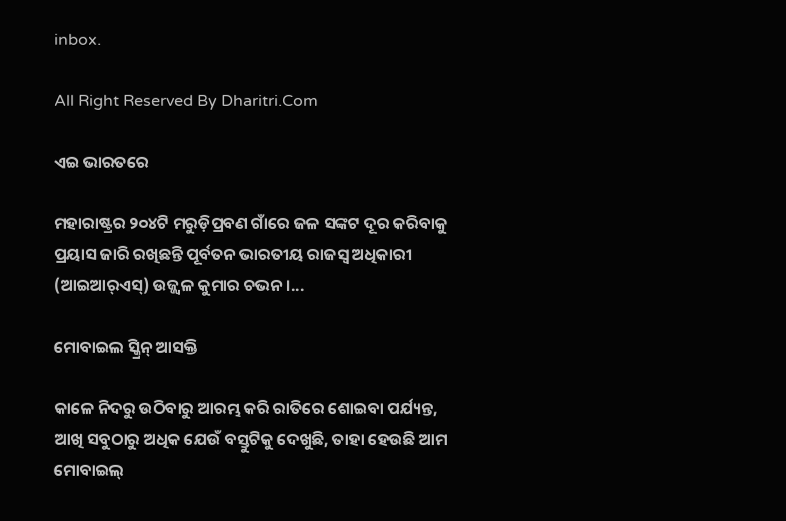inbox.

All Right Reserved By Dharitri.Com

ଏଇ ଭାରତରେ

ମହାରାଷ୍ଟ୍ରର ୨୦୪ଟି ମରୁଡ଼ିପ୍ରବଣ ଗାଁରେ ଜଳ ସଙ୍କଟ ଦୂର କରିବାକୁ ପ୍ରୟାସ ଜାରି ରଖିଛନ୍ତି ପୂର୍ବତନ ଭାରତୀୟ ରାଜସ୍ବ ଅଧିକାରୀ (ଆଇଆର୍‌ଏସ୍‌) ଉଜ୍ଜ୍ୱଳ କୁମାର ଚଭନ।...

ମୋବାଇଲ ସ୍କ୍ରିନ୍‌ ଆସକ୍ତି

କାଳେ ନିଦରୁ ଉଠିବାରୁ ଆରମ୍ଭ କରି ରାତିରେ ଶୋଇବା ପର୍ଯ୍ୟନ୍ତ, ଆଖି ସବୁଠାରୁ ଅଧିକ ଯେଉଁ ବସ୍ତୁଟିକୁ ଦେଖୁଛି, ତାହା ହେଉଛି ଆମ ମୋବାଇଲ୍‌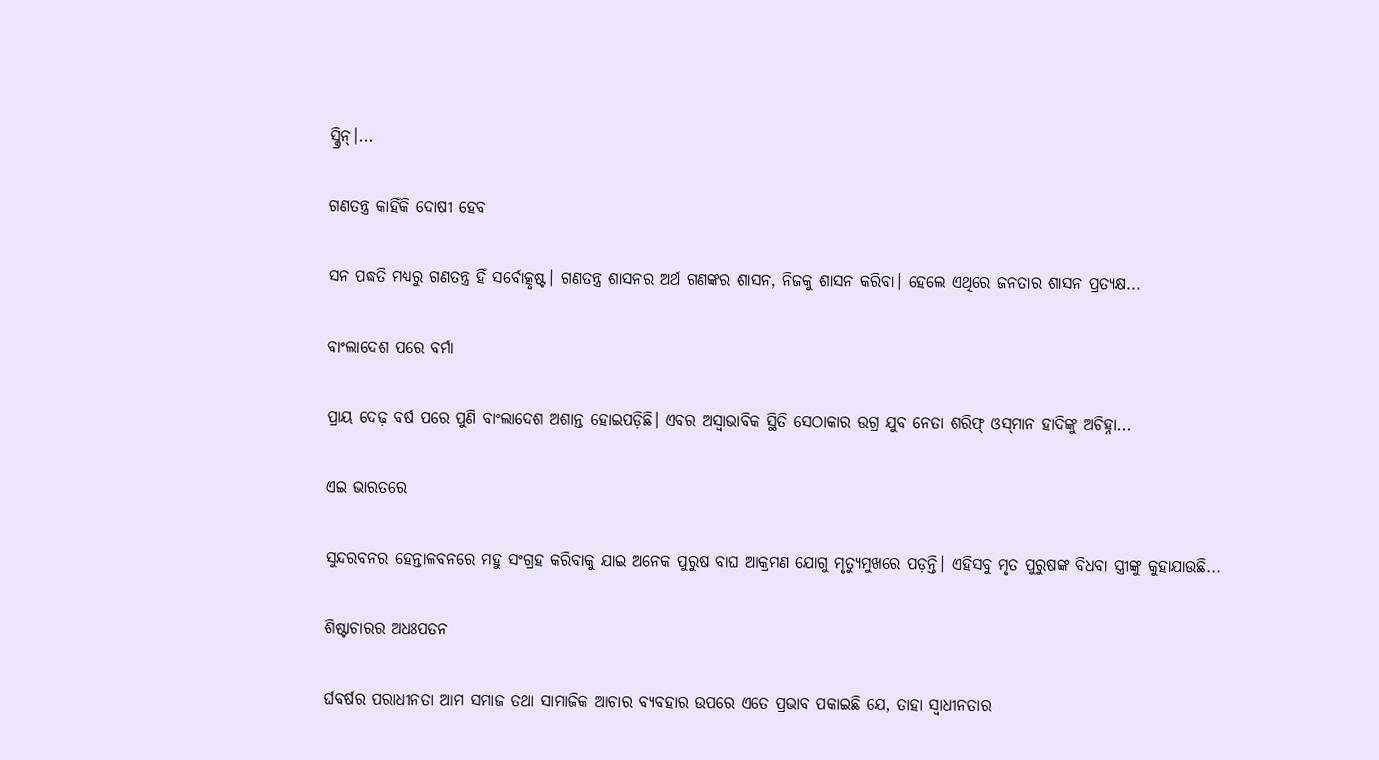ସ୍କ୍ରିନ୍‌।...

ଗଣତନ୍ତ୍ର କାହିଁକି ଦୋଷୀ ହେବ

ସନ ପଦ୍ଧତି ମଧ୍ୟରୁ ଗଣତନ୍ତ୍ର ହିଁ ସର୍ବୋତ୍କୃଷ୍ଟ। ଗଣତନ୍ତ୍ର ଶାସନର ଅର୍ଥ ଗଣଙ୍କର ଶାସନ, ନିଜକୁ ଶାସନ କରିବା। ହେଲେ ଏଥିରେ ଜନତାର ଶାସନ ପ୍ରତ୍ୟକ୍ଷ...

ବାଂଲାଦେଶ ପରେ ବର୍ମା

ପ୍ରାୟ ଦେଢ଼ ବର୍ଷ ପରେ ପୁଣି ବାଂଲାଦେଶ ଅଶାନ୍ତ ହୋଇପଡ଼ିଛି। ଏବର ଅସ୍ବାଭାବିକ ସ୍ଥିତି ସେଠାକାର ଉଗ୍ର ଯୁବ ନେତା ଶରିଫ୍‌ ଓସ୍‌ମାନ ହାଦିଙ୍କୁ ଅଚିହ୍ନା...

ଏଇ ଭାରତରେ

ସୁନ୍ଦରବନର ହେନ୍ତାଳବନରେ ମହୁ ସଂଗ୍ରହ କରିବାକୁ ଯାଇ ଅନେକ ପୁରୁଷ ବାଘ ଆକ୍ରମଣ ଯୋଗୁ ମୃତ୍ୟୁମୁଖରେ ପଡ଼ନ୍ତି। ଏହିସବୁ ମୃତ ପୁରୁଷଙ୍କ ବିଧବା ସ୍ତ୍ରୀଙ୍କୁ କୁହାଯାଉଛି...

ଶିଷ୍ଟାଚାରର ଅଧଃପତନ

ର୍ଘବର୍ଷର ପରାଧୀନତା ଆମ ସମାଜ ତଥା ସାମାଜିକ ଆଚାର ବ୍ୟବହାର ଉପରେ ଏତେ ପ୍ରଭାବ ପକାଇଛି ଯେ, ତାହା ସ୍ୱାଧୀନତାର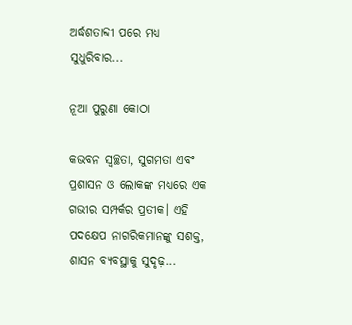ଅର୍ଦ୍ଧଶତାବ୍ଦୀ ପରେ ମଧ୍ୟ ସୁଧୁରିବାର...

ନୂଆ ପୁରୁଣା କୋଠା

କଭବନ ସ୍ୱଚ୍ଛତା, ସୁଗମତା ଏବଂ ପ୍ରଶାସନ ଓ ଲୋକଙ୍କ ମଧ୍ୟରେ ଏକ ଗଭୀର ସମ୍ପର୍କର ପ୍ରତୀକ। ଏହି ପଦକ୍ଷେପ ନାଗରିକମାନଙ୍କୁ ସଶକ୍ତ, ଶାସନ ବ୍ୟବସ୍ଥାକୁ ସୁଦୃଢ଼...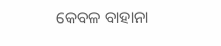କେବଳ ବାହାନା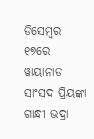ଡିସେମ୍ୱର ୧୭ରେ ୱାୟାନାଡ ସାଂସଦ ପ୍ରିୟଙ୍କା ଗାନ୍ଧୀ ଭଦ୍ରା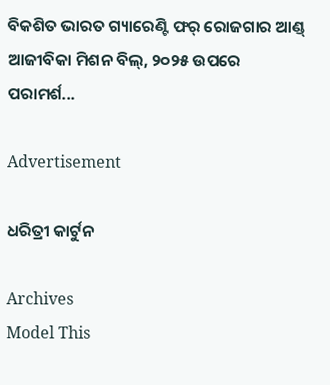ବିକଶିତ ଭାରତ ଗ୍ୟାରେଣ୍ଟି ଫର୍‌ ରୋଜଗାର ଆଣ୍ଡ୍‌ ଆଜୀବିକା ମିଶନ ବିଲ୍‌, ୨୦୨୫ ଉପରେ ପରାମର୍ଶ...

Advertisement

ଧରିତ୍ରୀ କାର୍ଟୁନ

Archives
Model This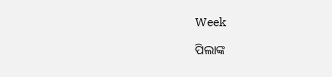Week

ପିଲାଙ୍କ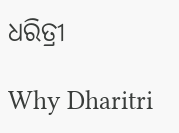ଧରିତ୍ରୀ

Why Dharitri